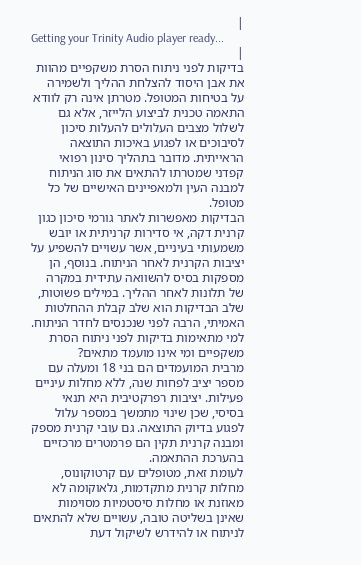|
Getting your Trinity Audio player ready...
|
בדיקות לפני ניתוח הסרת משקפיים מהוות את אבן היסוד להצלחת ההליך ולשמירה על בטיחות המטופל. מטרתן אינה רק לוודא התאמה טכנית לביצוע הלייזר, אלא גם לשלול מצבים העלולים להעלות סיכון לסיבוכים או לפגוע באיכות התוצאה הראייתית. מדובר בתהליך סינון רפואי קפדני שמטרתו להתאים את סוג הניתוח למבנה העין ולמאפיינים האישיים של כל מטופל.
הבדיקות מאפשרות לאתר גורמי סיכון כגון קרנית דקה, אי סדירות קרניתית או יובש משמעותי בעיניים, אשר עשויים להשפיע על יציבות הקרנית לאחר הניתוח. בנוסף, הן מספקות בסיס להשוואה עתידית במקרה של תלונות לאחר ההליך. במילים פשוטות, שלב הבדיקות הוא שלב קבלת ההחלטות האמיתי, הרבה לפני שנכנסים לחדר הניתוח.
למי מתאימות בדיקות לפני ניתוח הסרת משקפיים ומי אינו מועמד מתאים?
מרבית המועמדים הם בני 18 ומעלה עם מספר יציב לפחות שנה, ללא מחלות עיניים פעילות. יציבות רפרקטיבית היא תנאי בסיסי, שכן שינוי מתמשך במספר עלול לפגוע בדיוק התוצאה. גם עובי קרנית מספק ומבנה קרנית תקין הם פרמטרים מרכזיים בהערכת ההתאמה.
לעומת זאת, מטופלים עם קרטוקונוס, מחלות קרנית מתקדמות, גלאוקומה לא מאוזנת או מחלות סיסטמיות מסוימות שאינן בשליטה טובה, עשויים שלא להתאים לניתוח או להידרש לשיקול דעת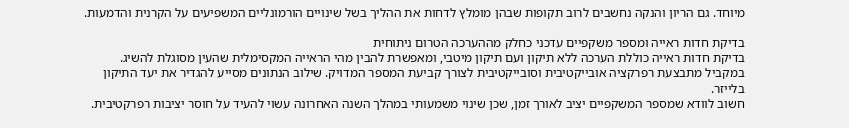מיוחד. גם הריון והנקה נחשבים לרוב תקופות שבהן מומלץ לדחות את ההליך בשל שינויים הורמונליים המשפיעים על הקרנית והדמעות.

בדיקת חדות ראייה ומספר משקפיים עדכני כחלק מההערכה הטרום ניתוחית
בדיקת חדות ראייה כוללת הערכה ללא תיקון ועם תיקון מיטבי, ומאפשרת להבין מהי הראייה המקסימלית שהעין מסוגלת להשיג. במקביל מתבצעת רפרקציה אובייקטיבית וסובייקטיבית לצורך קביעת המספר המדויק. שילוב הנתונים מסייע להגדיר את יעד התיקון בלייזר.
חשוב לוודא שמספר המשקפיים יציב לאורך זמן, שכן שינוי משמעותי במהלך השנה האחרונה עשוי להעיד על חוסר יציבות רפרקטיבית.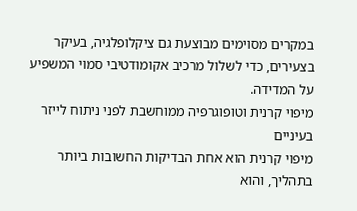במקרים מסוימים מבוצעת גם ציקלופלגיה, בעיקר בצעירים, כדי לשלול מרכיב אקומודטיבי סמוי המשפיע על המדידה.
מיפוי קרנית וטופוגרפיה ממוחשבת לפני ניתוח לייזר בעיניים
מיפוי קרנית הוא אחת הבדיקות החשובות ביותר בתהליך, והוא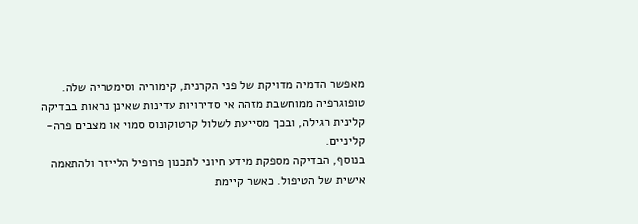מאפשר הדמיה מדויקת של פני הקרנית, קימוריה וסימטריה שלה. טופוגרפיה ממוחשבת מזהה אי סדירויות עדינות שאינן נראות בבדיקה קלינית רגילה, ובכך מסייעת לשלול קרטוקונוס סמוי או מצבים פרה-קליניים.
בנוסף, הבדיקה מספקת מידע חיוני לתכנון פרופיל הלייזר ולהתאמה אישית של הטיפול. כאשר קיימת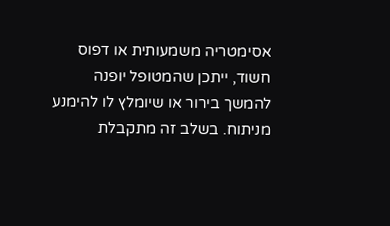אסימטריה משמעותית או דפוס חשוד, ייתכן שהמטופל יופנה להמשך בירור או שיומלץ לו להימנע מניתוח. בשלב זה מתקבלת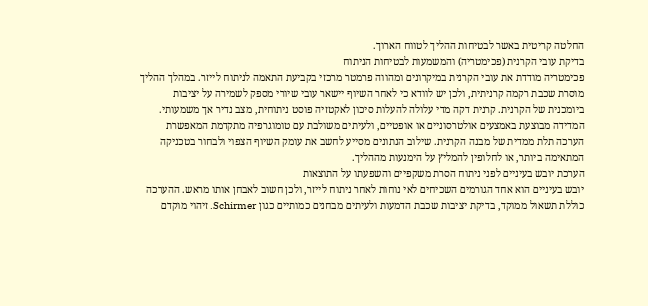החלטה קריטית באשר לבטיחות ההליך לטווח הארוך.
בדיקת עובי הקרנית (פכימטריה) והמשמעות לבטיחות הניתוח
פכימטריה מודדת את עובי הקרנית במיקרונים ומהווה פרמטר מרכזי בקביעת התאמה לניתוח לייזר. במהלך ההליך מוסרת שכבת רקמה קרניתית, ולכן יש לוודא כי לאחר השיוף יישאר עובי שיורי מספק לשמירה על יציבות ביומכנית של הקרנית. קרנית דקה מדי עלולה להעלות סיכון לאקטזיה פוסט ניתוחית, מצב נדיר אך משמעותי.
המדידה מבוצעת באמצעים אולטרסוניים או אופטיים, ולעיתים משולבת עם טומוגרפיה מתקדמת המאפשרת הערכה תלת ממדית של מבנה הקרנית. שילוב הנתונים מסייע לחשב את עומק השיוף הצפוי ולבחור בטכניקה המתאימה ביותר, או לחלופין להמליץ על הימנעות מההליך.
הערכת יובש בעיניים לפני ניתוח הסרת משקפיים והשפעתו על התוצאות
יובש בעיניים הוא אחד הגורמים השכיחים לאי נוחות לאחר ניתוח לייזר, ולכן חשוב לאבחן אותו מראש. ההערכה כוללת תשאול ממוקד, בדיקת יציבות שכבת הדמעות ולעיתים מבחנים כמותיים כגון Schirmer. זיהוי מוקדם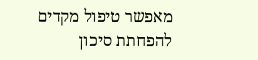מאפשר טיפול מקדים להפחתת סיכון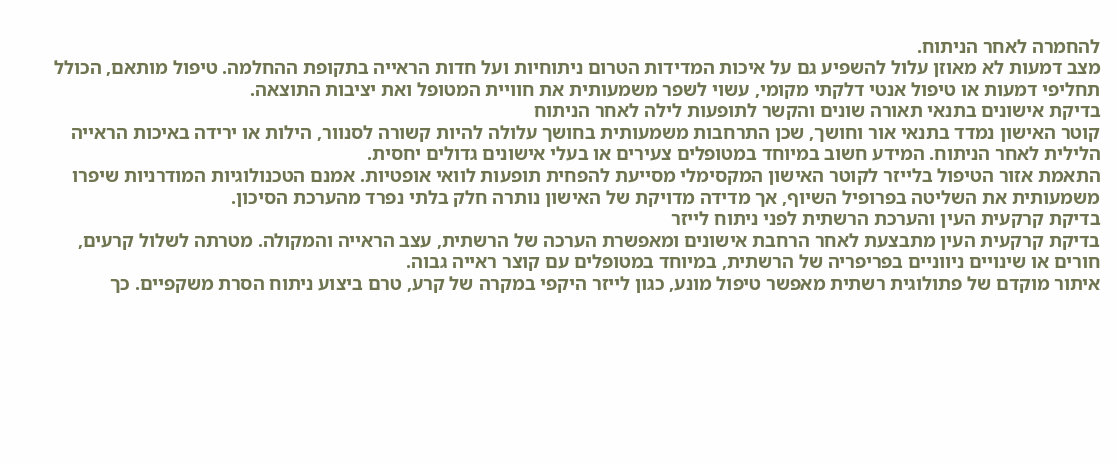להחמרה לאחר הניתוח.
מצב דמעות לא מאוזן עלול להשפיע גם על איכות המדידות הטרום ניתוחיות ועל חדות הראייה בתקופת ההחלמה. טיפול מותאם, הכולל תחליפי דמעות או טיפול אנטי דלקתי מקומי, עשוי לשפר משמעותית את חוויית המטופל ואת יציבות התוצאה.
בדיקת אישונים בתנאי תאורה שונים והקשר לתופעות לילה לאחר הניתוח
קוטר האישון נמדד בתנאי אור וחושך, שכן התרחבות משמעותית בחושך עלולה להיות קשורה לסנוור, הילות או ירידה באיכות הראייה הלילית לאחר הניתוח. המידע חשוב במיוחד במטופלים צעירים או בעלי אישונים גדולים יחסית.
התאמת אזור הטיפול בלייזר לקוטר האישון המקסימלי מסייעת להפחית תופעות לוואי אופטיות. אמנם הטכנולוגיות המודרניות שיפרו משמעותית את השליטה בפרופיל השיוף, אך מדידה מדויקת של האישון נותרה חלק בלתי נפרד מהערכת הסיכון.
בדיקת קרקעית העין והערכת הרשתית לפני ניתוח לייזר
בדיקת קרקעית העין מתבצעת לאחר הרחבת אישונים ומאפשרת הערכה של הרשתית, עצב הראייה והמקולה. מטרתה לשלול קרעים, חורים או שינויים ניווניים בפריפריה של הרשתית, במיוחד במטופלים עם קוצר ראייה גבוה.
איתור מוקדם של פתולוגית רשתית מאפשר טיפול מונע, כגון לייזר היקפי במקרה של קרע, טרם ביצוע ניתוח הסרת משקפיים. כך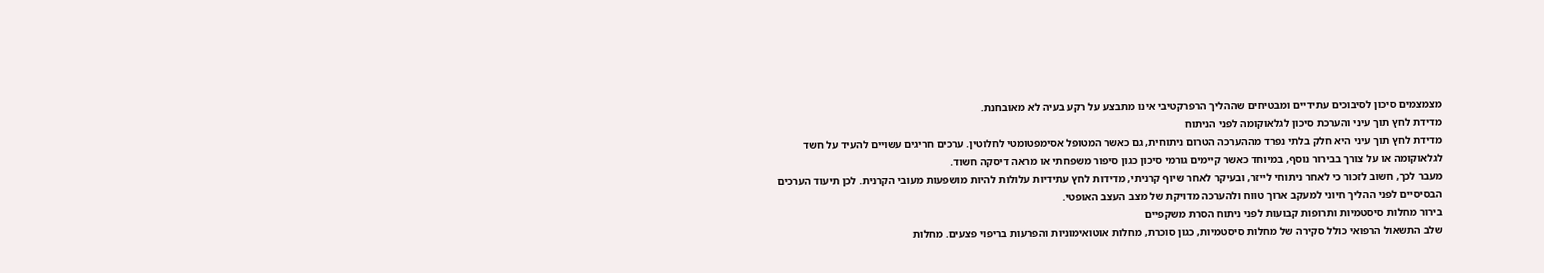מצמצמים סיכון לסיבוכים עתידיים ומבטיחים שההליך הרפרקטיבי אינו מתבצע על רקע בעיה לא מאובחנת.
מדידת לחץ תוך עיני והערכת סיכון לגלאוקומה לפני הניתוח
מדידת לחץ תוך עיני היא חלק בלתי נפרד מההערכה הטרום ניתוחית, גם כאשר המטופל אסימפטומטי לחלוטין. ערכים חריגים עשויים להעיד על חשד לגלאוקומה או על צורך בבירור נוסף, במיוחד כאשר קיימים גורמי סיכון כגון סיפור משפחתי או מראה דיסקה חשוד.
מעבר לכך, חשוב לזכור כי לאחר ניתוחי לייזר, ובעיקר לאחר שיוף קרניתי, מדידות לחץ עתידיות עלולות להיות מושפעות מעובי הקרנית. לכן תיעוד הערכים הבסיסיים לפני ההליך חיוני למעקב ארוך טווח ולהערכה מדויקת של מצב העצב האופטי.
בירור מחלות סיסטמיות ותרופות קבועות לפני ניתוח הסרת משקפיים
שלב התשאול הרפואי כולל סקירה של מחלות סיסטמיות, כגון סוכרת, מחלות אוטואימוניות והפרעות בריפוי פצעים. מחלות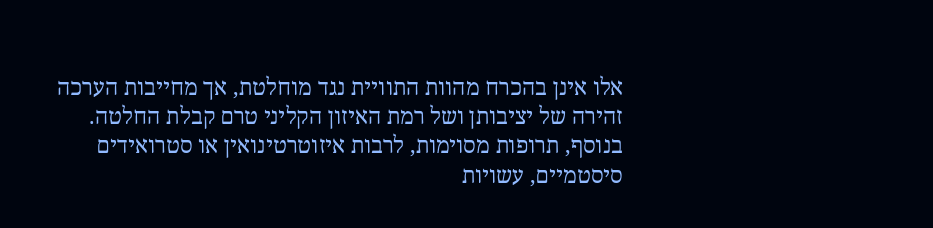אלו אינן בהכרח מהוות התוויית נגד מוחלטת, אך מחייבות הערכה זהירה של יציבותן ושל רמת האיזון הקליני טרם קבלת החלטה.
בנוסף, תרופות מסוימות, לרבות איזוטרטינואין או סטרואידים סיסטמיים, עשויות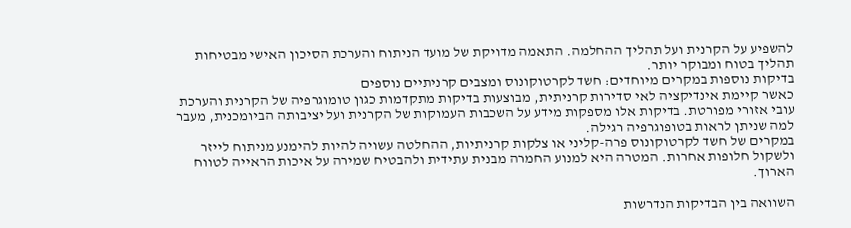להשפיע על הקרנית ועל תהליך ההחלמה. התאמה מדויקת של מועד הניתוח והערכת הסיכון האישי מבטיחות תהליך בטוח ומבוקר יותר.
בדיקות נוספות במקרים מיוחדים: חשד לקרטוקונוס ומצבים קרניתיים נוספים
כאשר קיימת אינדיקציה לאי סדירות קרניתית, מבוצעות בדיקות מתקדמות כגון טומוגרפיה של הקרנית והערכת עובי אזורי מפורטת. בדיקות אלו מספקות מידע על השכבות העמוקות של הקרנית ועל יציבותה הביומכנית, מעבר למה שניתן לראות בטופוגרפיה רגילה.
במקרים של חשד לקרטוקונוס פרה-קליני או צלקות קרניתיות, ההחלטה עשויה להיות להימנע מניתוח לייזר ולשקול חלופות אחרות. המטרה היא למנוע החמרה מבנית עתידית ולהבטיח שמירה על איכות הראייה לטווח הארוך.

השוואה בין הבדיקות הנדרשות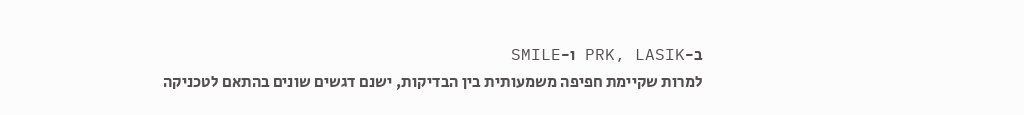ב-PRK, LASIK ו-SMILE
למרות שקיימת חפיפה משמעותית בין הבדיקות, ישנם דגשים שונים בהתאם לטכניקה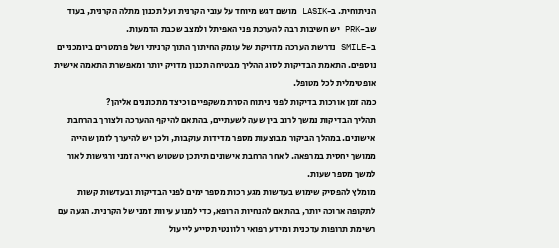הניתוחית. ב-LASIK מושם דגש מיוחד על עובי הקרנית ועל תכנון מתלה הקרנית, בעוד שב-PRK יש חשיבות רבה להערכת פני האפיתל ולמצב שכבת הדמעות.
ב-SMILE נדרשת הערכה מדויקת של עומק החיתוך התוך קרניתי ושל פרמטרים ביומכניים נוספים. התאמת הבדיקות לסוג ההליך מבטיחה תכנון מדויק יותר ומאפשרת התאמה אישית אופטימלית לכל מטופל.
כמה זמן אורכות בדיקות לפני ניתוח הסרת משקפיים וכיצד מתכוננים אליהן?
תהליך הבדיקות נמשך לרוב בין שעה לשעתיים, בהתאם להיקף ההערכה ולצורך בהרחבת אישונים. במהלך הביקור מבוצעות מספר מדידות עוקבות, ולכן יש להיערך לזמן שהייה ממושך יחסית במרפאה. לאחר הרחבת אישונים תיתכן טשטוש ראייה זמני ורגישות לאור למשך מספר שעות.
מומלץ להפסיק שימוש בעדשות מגע רכות מספר ימים לפני הבדיקות ובעדשות קשות לתקופה ארוכה יותר, בהתאם להנחיות הרופא, כדי למנוע עיוות זמני של הקרנית. הגעה עם רשימת תרופות עדכנית ומידע רפואי רלוונטי תסייע לייעול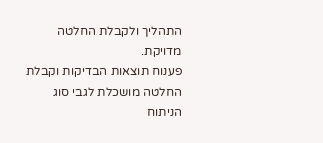התהליך ולקבלת החלטה מדויקת.
פענוח תוצאות הבדיקות וקבלת החלטה מושכלת לגבי סוג הניתוח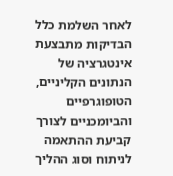לאחר השלמת כלל הבדיקות מתבצעת אינטגרציה של הנתונים הקליניים, הטופוגרפיים והביומכניים לצורך קביעת ההתאמה לניתוח וסוג ההליך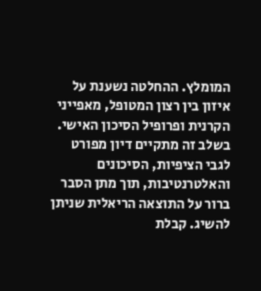המומלץ. ההחלטה נשענת על איזון בין רצון המטופל, מאפייני הקרנית ופרופיל הסיכון האישי.
בשלב זה מתקיים דיון מפורט לגבי הציפיות, הסיכונים והאלטרנטיבות, תוך מתן הסבר ברור על התוצאה הריאלית שניתן להשיג. קבלת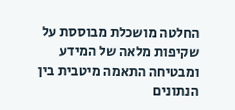החלטה מושכלת מבוססת על שקיפות מלאה של המידע ומבטיחה התאמה מיטבית בין הנתונים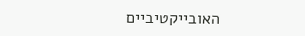האובייקטיביים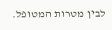לבין מטרות המטופל.